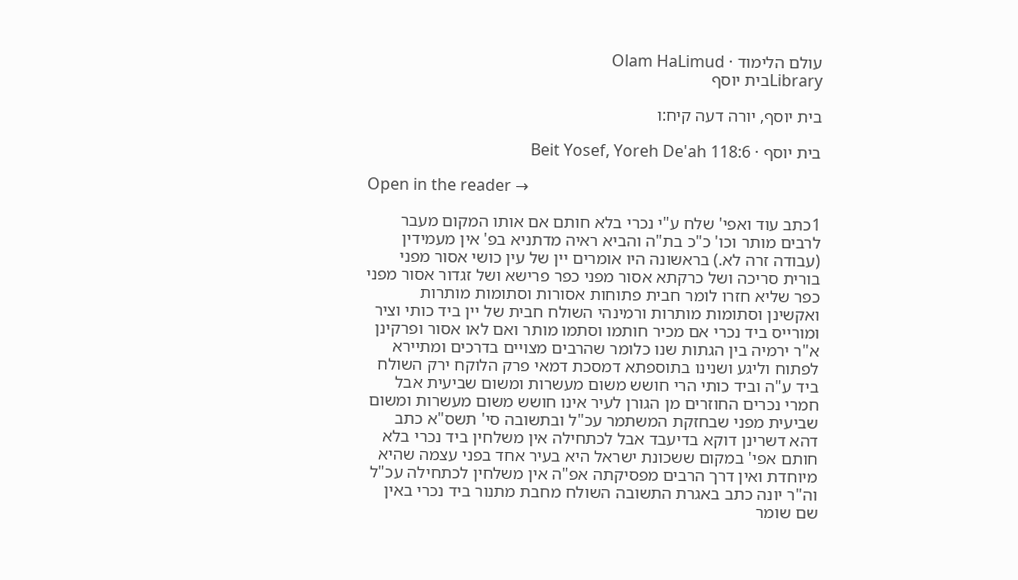עולם הלימוד · Olam HaLimud
Libraryבית יוסף

בית יוסף, יורה דעה קיח:ו

בית יוסף · Beit Yosef, Yoreh De'ah 118:6

Open in the reader →

1כתב עוד ואפי' שלח ע"י נכרי בלא חותם אם אותו המקום מעבר לרבים מותר וכו' כ"כ בת"ה והביא ראיה מדתניא בפ' אין מעמידין (עבודה זרה לא.) בראשונה היו אומרים יין של עין כושי אסור מפני בורית סריכה ושל כרקתא אסור מפני כפר פרישא ושל זגדור אסור מפני כפר שליא חזרו לומר חבית פתוחות אסורות וסתומות מותרות ואקשינן וסתומות מותרות ורמינהי השולח חבית של יין ביד כותי וציר ומורייס ביד נכרי אם מכיר חותמו וסתמו מותר ואם לאו אסור ופרקינן א"ר ירמיה בין הגתות שנו כלומר שהרבים מצויים בדרכים ומתיירא לפתוח וליגע ושנינו בתוספתא דמסכת דמאי פרק הלוקח ירק השולח ביד ע"ה וביד כותי הרי חושש משום מעשרות ומשום שביעית אבל חמרי נכרים החוזרים מן הגורן לעיר אינו חושש משום מעשרות ומשום שביעית מפני שבחזקת המשתמר עכ"ל ובתשובה סי' תשס"א כתב דהא דשרינן דוקא בדיעבד אבל לכתחילה אין משלחין ביד נכרי בלא חותם אפי' במקום ששכונת ישראל היא בעיר אחד בפני עצמה שהיא מיוחדת ואין דרך הרבים מפסיקתה אפ"ה אין משלחין לכתחילה עכ"ל וה"ר יונה כתב באגרת התשובה השולח מחבת מתנור ביד נכרי באין שם שומר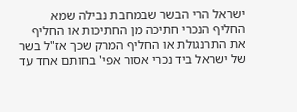ישראל הרי הבשר שבמחבת נבילה שמא החליף הנכרי חתיכה מן החתיכות או החליף את התרנגולת או החליף המרק שכך אז"ל בשר של ישראל ביד נכרי אסור אפי' בחותם אחד עד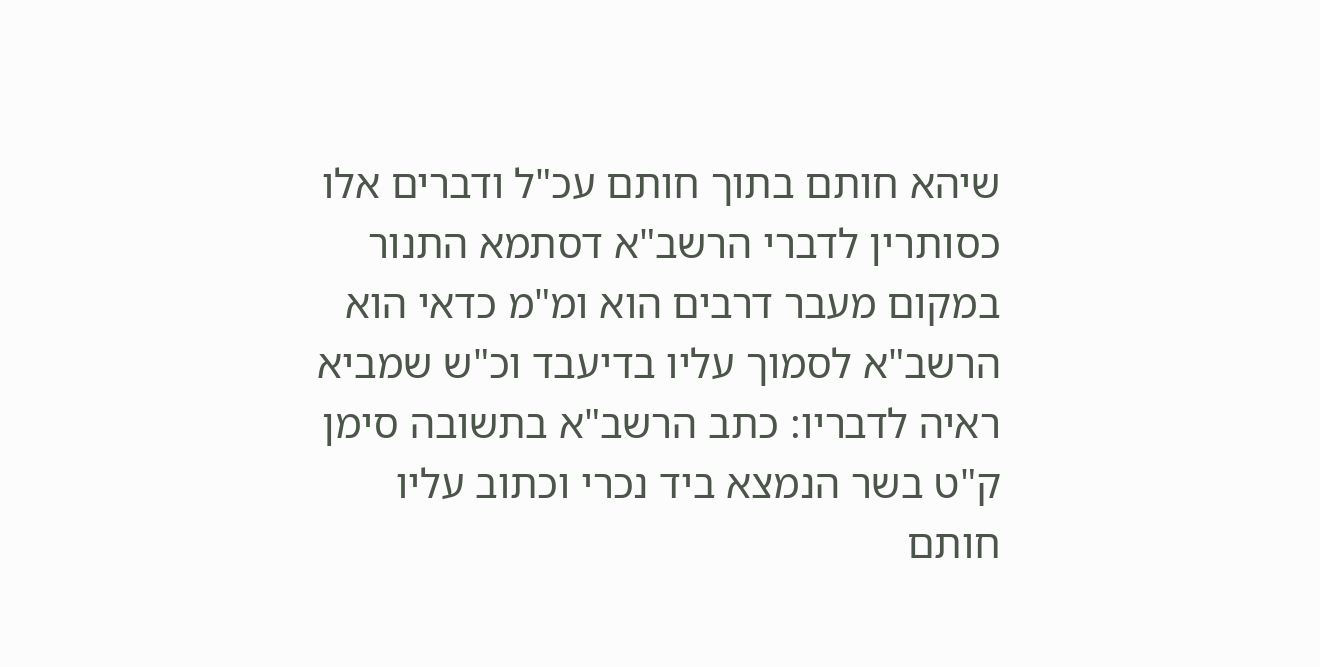שיהא חותם בתוך חותם עכ"ל ודברים אלו כסותרין לדברי הרשב"א דסתמא התנור במקום מעבר דרבים הוא ומ"מ כדאי הוא הרשב"א לסמוך עליו בדיעבד וכ"ש שמביא ראיה לדבריו: כתב הרשב"א בתשובה סימן ק"ט בשר הנמצא ביד נכרי וכתוב עליו חותם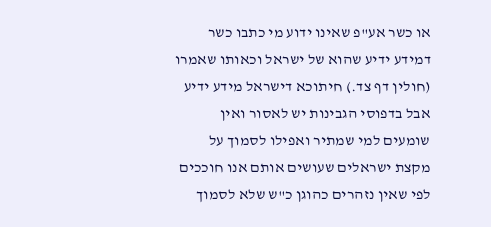או כשר אע"פ שאינו ידוע מי כתבו כשר דמידע ידיע שהוא של ישראל וכאותו שאמרו (חולין דף צד.) חיתוכא דישראל מידע ידיע אבל בדפוסי הגבינות יש לאסור ואין שומעים למי שמתיר ואפילו לסמוך על מקצת ישראלים שעושים אותם אנו חוככים לפי שאין נזהרים כהוגן כ"ש שלא לסמוך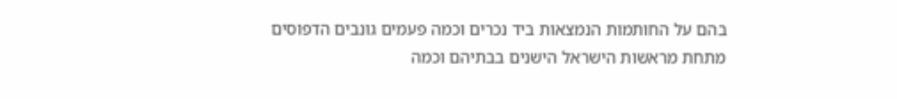בהם על החותמות הנמצאות ביד נכרים וכמה פעמים גונבים הדפוסים מתחת מראשות הישראל הישנים בבתיהם וכמה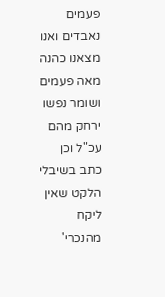פעמים נאבדים ואנו מצאנו כהנה מאה פעמים ושומר נפשו ירחק מהם עכ"ל וכן כתב בשיבלי הלקט שאין ליקח מהנכרי'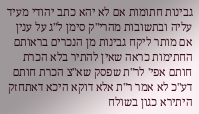גבינות חתומות אם לא יהא כתב יהודי מעיד עליה ובתשובות מהרי"ק סימן ל"ג על ענין אם מותר ליקח גבינות מן הנכרים בראותם החתימות כראה שאין להתיר בלא הכרת חותם אפי' לר"ת שפסק שא"צ הכרת חותם דע"כ לא אמר ר"ת אלא דוקא היכא דאתחזק היתירא כגון בשולח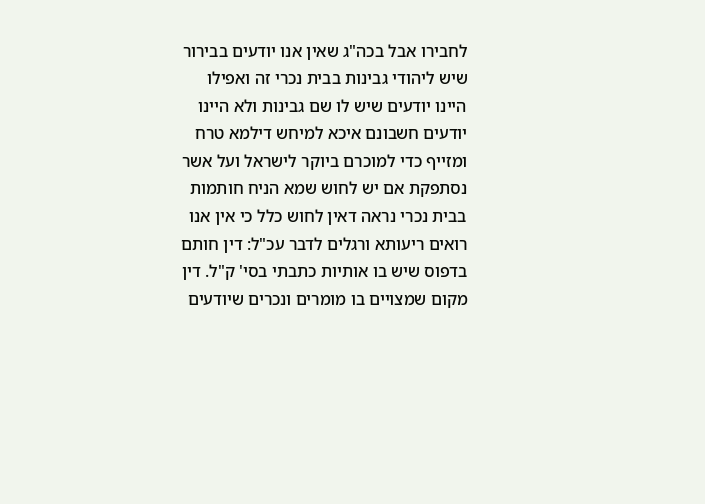לחבירו אבל בכה"ג שאין אנו יודעים בבירור שיש ליהודי גבינות בבית נכרי זה ואפילו היינו יודעים שיש לו שם גבינות ולא היינו יודעים חשבונם איכא למיחש דילמא טרח ומזייף כדי למוכרם ביוקר לישראל ועל אשר נסתפקת אם יש לחוש שמא הניח חותמות בבית נכרי נראה דאין לחוש כלל כי אין אנו רואים ריעותא ורגלים לדבר עכ"ל: דין חותם בדפוס שיש בו אותיות כתבתי בסי' ק"ל. דין מקום שמצויים בו מומרים ונכרים שיודעים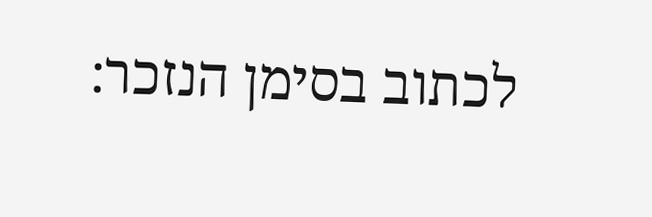לכתוב בסימן הנזכר: